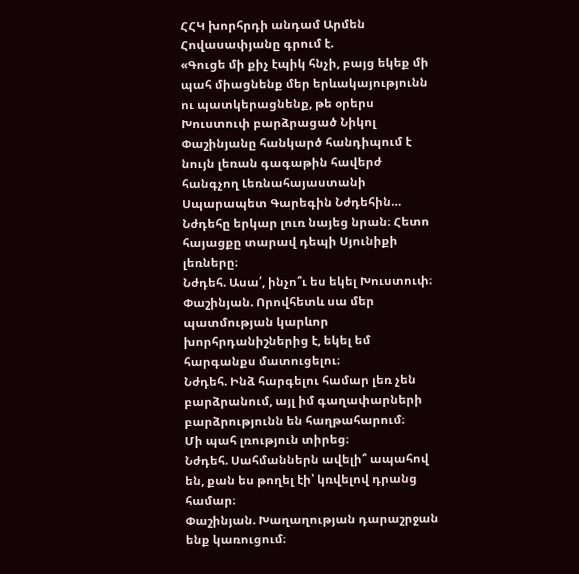ՀՀԿ խորհրդի անդամ Արմեն Հովասափյանը գրում է.
«Գուցե մի քիչ էպիկ հնչի, բայց եկեք մի պահ միացնենք մեր երևակայությունն ու պատկերացնենք, թե օրերս Խուստուփ բարձրացած Նիկոլ Փաշինյանը հանկարծ հանդիպում է նույն լեռան գագաթին հավերժ հանգչող Լեռնահայաստանի Սպարապետ Գարեգին Նժդեհին…
Նժդեհը երկար լուռ նայեց նրան։ Հետո հայացքը տարավ դեպի Սյունիքի լեռները։
Նժդեհ. Ասա՛, ինչո՞ւ ես եկել Խուստուփ։
Փաշինյան. Որովհետև սա մեր պատմության կարևոր խորհրդանիշներից է, եկել եմ հարգանքս մատուցելու։
Նժդեհ. Ինձ հարգելու համար լեռ չեն բարձրանում, այլ իմ գաղափարների բարձրությունն են հաղթահարում։
Մի պահ լռություն տիրեց։
Նժդեհ. Սահմաններն ավելի՞ ապահով են, քան ես թողել էի՝ կռվելով դրանց համար։
Փաշինյան. Խաղաղության դարաշրջան ենք կառուցում։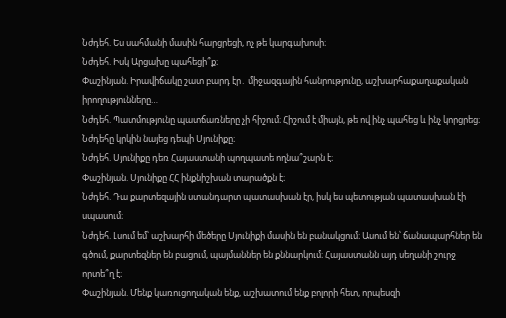Նժդեհ. Ես սահմանի մասին հարցրեցի, ոչ թե կարգախոսի։
Նժդեհ. Իսկ Արցախը պահեցի՞ք։
Փաշինյան. Իրավիճակը շատ բարդ էր․ միջազգային հանրությունը, աշխարհաքաղաքական իրողությունները…
Նժդեհ. Պատմությունը պատճառները չի հիշում։ Հիշում է միայն, թե ով ինչ պահեց և ինչ կորցրեց։
Նժդեհը կրկին նայեց դեպի Սյունիքը։
Նժդեհ. Սյունիքը դեռ Հայաստանի պողպատե ողնա՞շարն է։
Փաշինյան. Սյունիքը ՀՀ ինքնիշխան տարածքն է։
Նժդեհ. Դա քարտեզային ստանդարտ պատասխան էր, իսկ ես պետության պատասխան էի սպասում։
Նժդեհ. Լսում եմ՝ աշխարհի մեծերը Սյունիքի մասին են բանակցում։ Ասում են՝ ճանապարհներ են գծում, քարտեզներ են բացում, պայմաններ են քննարկում։ Հայաստանն այդ սեղանի շուրջ որտե՞ղ է։
Փաշինյան. Մենք կառուցողական ենք, աշխատում ենք բոլորի հետ, որպեսզի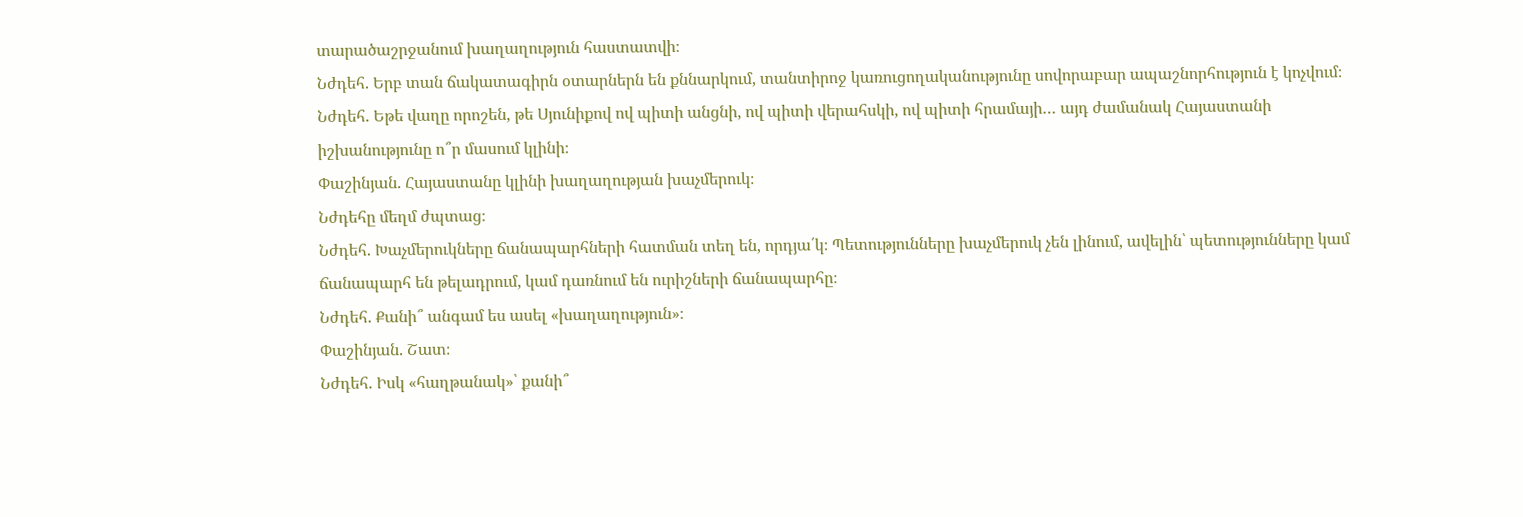տարածաշրջանում խաղաղություն հաստատվի։
Նժդեհ. Երբ տան ճակատագիրն օտարներն են քննարկում, տանտիրոջ կառուցողականությունը սովորաբար ապաշնորհություն է կոչվում։
Նժդեհ. Եթե վաղը որոշեն, թե Սյունիքով ով պիտի անցնի, ով պիտի վերահսկի, ով պիտի հրամայի… այդ ժամանակ Հայաստանի իշխանությունը ո՞ր մասում կլինի։
Փաշինյան. Հայաստանը կլինի խաղաղության խաչմերուկ։
Նժդեհը մեղմ ժպտաց։
Նժդեհ. Խաչմերուկները ճանապարհների հատման տեղ են, որդյա՛կ։ Պետությունները խաչմերուկ չեն լինում, ավելին՝ պետությունները կամ ճանապարհ են թելադրում, կամ դառնում են ուրիշների ճանապարհը։
Նժդեհ. Քանի՞ անգամ ես ասել «խաղաղություն»։
Փաշինյան. Շատ։
Նժդեհ. Իսկ «հաղթանակ»՝ քանի՞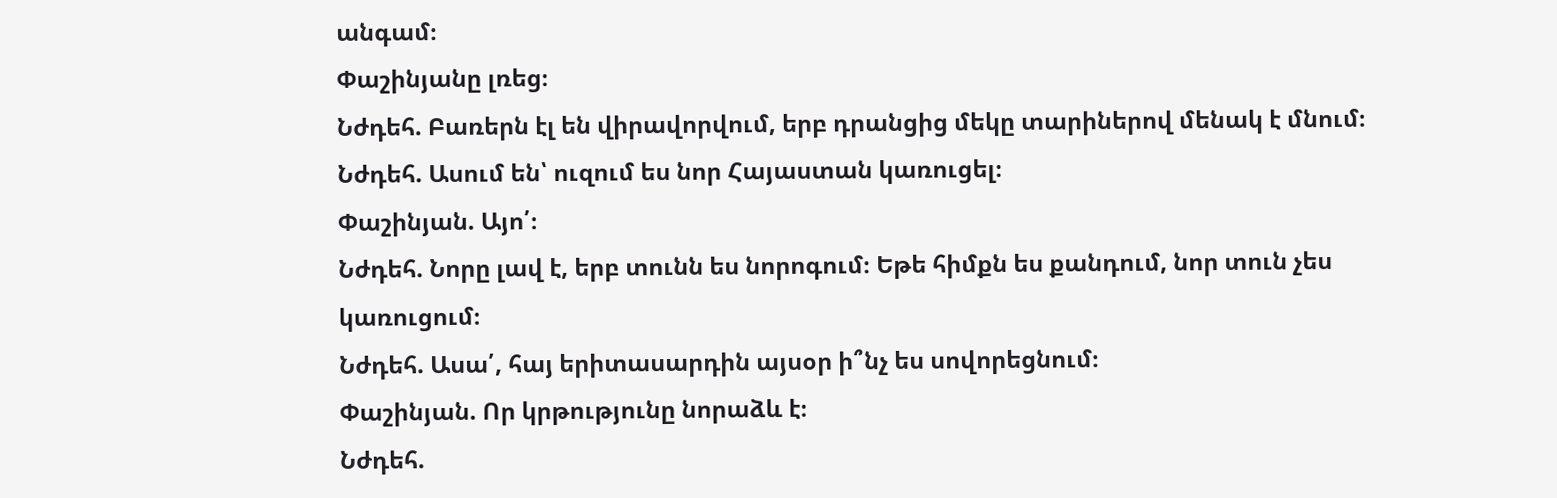անգամ։
Փաշինյանը լռեց։
Նժդեհ. Բառերն էլ են վիրավորվում, երբ դրանցից մեկը տարիներով մենակ է մնում։
Նժդեհ. Ասում են՝ ուզում ես նոր Հայաստան կառուցել։
Փաշինյան. Այո՛։
Նժդեհ. Նորը լավ է, երբ տունն ես նորոգում։ Եթե հիմքն ես քանդում, նոր տուն չես կառուցում։
Նժդեհ. Ասա՛, հայ երիտասարդին այսօր ի՞նչ ես սովորեցնում։
Փաշինյան. Որ կրթությունը նորաձև է։
Նժդեհ.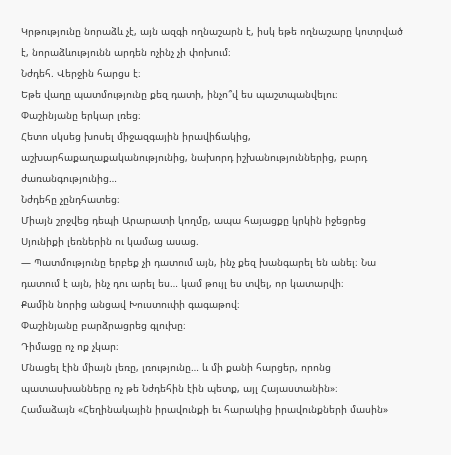Կրթությունը նորաձև չէ, այն ազգի ողնաշարն է, իսկ եթե ողնաշարը կոտրված է, նորաձևությունն արդեն ոչինչ չի փոխում։
Նժդեհ. Վերջին հարցս է։
Եթե վաղը պատմությունը քեզ դատի, ինչո՞վ ես պաշտպանվելու։
Փաշինյանը երկար լռեց։
Հետո սկսեց խոսել միջազգային իրավիճակից, աշխարհաքաղաքականությունից, նախորդ իշխանություններից, բարդ ժառանգությունից…
Նժդեհը չընդհատեց։
Միայն շրջվեց դեպի Արարատի կողմը, ապա հայացքը կրկին իջեցրեց Սյունիքի լեռներին ու կամաց ասաց.
— Պատմությունը երբեք չի դատում այն, ինչ քեզ խանգարել են անել։ Նա դատում է այն, ինչ դու արել ես… կամ թույլ ես տվել, որ կատարվի։
Քամին նորից անցավ Խուստուփի գագաթով։
Փաշինյանը բարձրացրեց գլուխը։
Դիմացը ոչ ոք չկար։
Մնացել էին միայն լեռը, լռությունը… և մի քանի հարցեր, որոնց պատասխանները ոչ թե Նժդեհին էին պետք, այլ Հայաստանին»։
Համաձայն «Հեղինակային իրավունքի եւ հարակից իրավունքների մասին»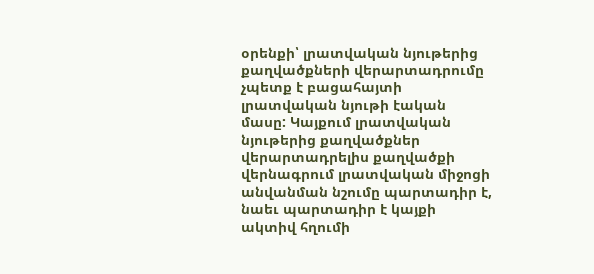օրենքի՝ լրատվական նյութերից քաղվածքների վերարտադրումը չպետք է բացահայտի լրատվական նյութի էական մասը: Կայքում լրատվական նյութերից քաղվածքներ վերարտադրելիս քաղվածքի վերնագրում լրատվական միջոցի անվանման նշումը պարտադիր է, նաեւ պարտադիր է կայքի ակտիվ հղումի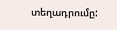տեղադրումը: